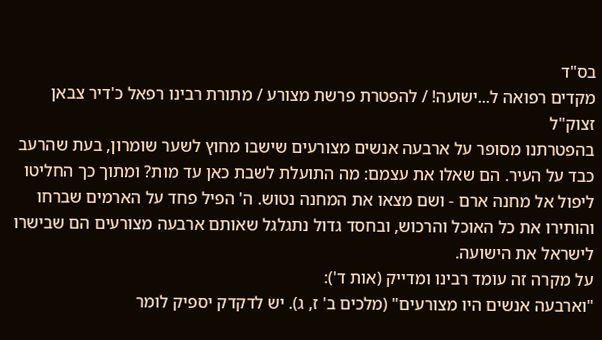בס"ד
מקדים רפואה ל...ישועה! / להפטרת פרשת מצורע / מתורת רבינו רפאל כ'דיר צבאן זצוק"ל
בהפטרתנו מסופר על ארבעה אנשים מצורעים שישבו מחוץ לשער שומרון, בעת שהרעב כבד על העיר. הם שאלו את עצמם: מה התועלת לשבת כאן עד מות? ומתוך כך החליטו ליפול אל מחנה ארם - ושם מצאו את המחנה נטוש. ה' הפיל פחד על הארמים שברחו והותירו את כל האוכל והרכוש, ובחסד גדול נתגלגל שאותם ארבעה מצורעים הם שבישרו לישראל את הישועה.
על מקרה זה עומד רבינו ומדייק (אות ד'):
"וארבעה אנשים היו מצורעים" (מלכים ב' ז, ג). יש לדקדק יספיק לומר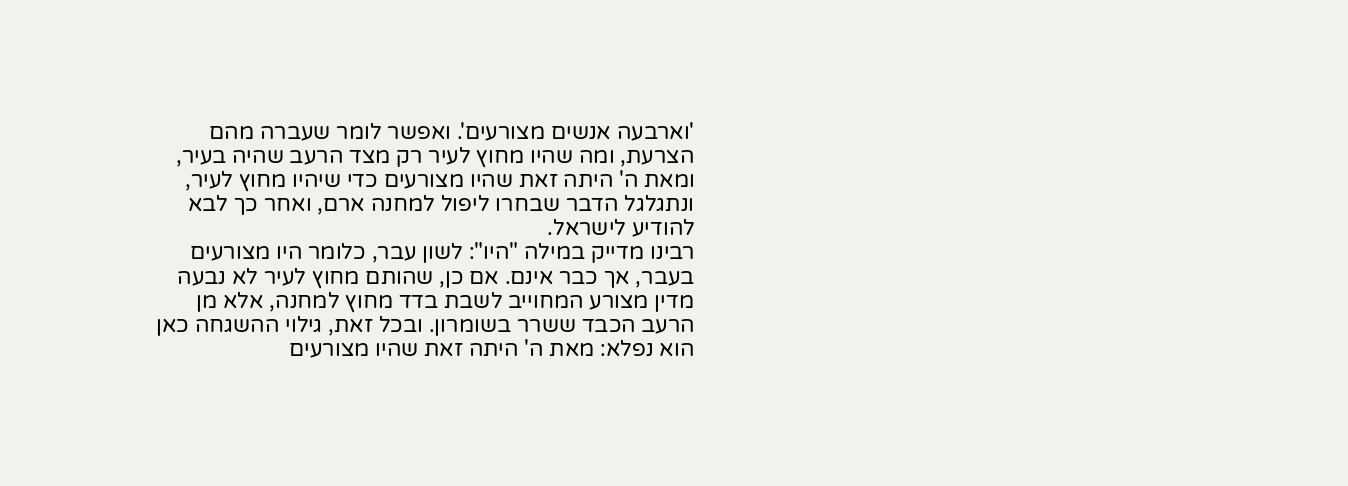'וארבעה אנשים מצורעים'. ואפשר לומר שעברה מהם הצרעת, ומה שהיו מחוץ לעיר רק מצד הרעב שהיה בעיר, ומאת ה' היתה זאת שהיו מצורעים כדי שיהיו מחוץ לעיר, ונתגלגל הדבר שבחרו ליפול למחנה ארם, ואחר כך לבא להודיע לישראל.
רבינו מדייק במילה "היו": לשון עבר, כלומר היו מצורעים בעבר, אך כבר אינם. אם כן, שהותם מחוץ לעיר לא נבעה מדין מצורע המחוייב לשבת בדד מחוץ למחנה, אלא מן הרעב הכבד ששרר בשומרון. ובכל זאת, גילוי ההשגחה כאן הוא נפלא: מאת ה' היתה זאת שהיו מצורעים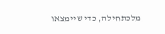מלכתחילה, כדי שיימצאו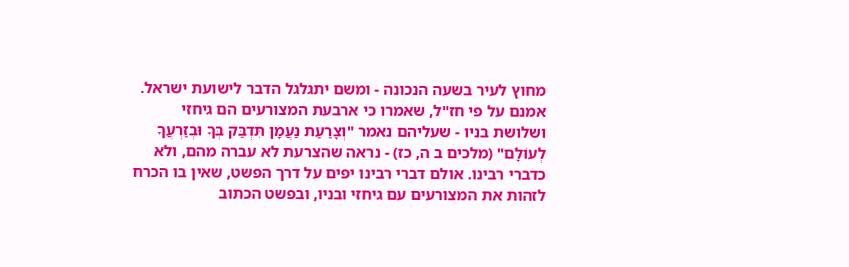מחוץ לעיר בשעה הנכונה - ומשם יתגלגל הדבר לישועת ישראל.
אמנם על פי חז"ל, שאמרו כי ארבעת המצורעים הם גיחזי ושלושת בניו - שעליהם נאמר "וְצָרַעַת נַעֲמָן תִּדְבַּק בְּךָ וּבְזַרְעֲךָ לְעוֹלָם" (מלכים ב ה, כז) - נראה שהצרעת לא עברה מהם, ולא כדברי רבינו. אולם דברי רבינו יפים על דרך הפשט, שאין בו הכרח לזהות את המצורעים עם גיחזי ובניו, ובפשט הכתוב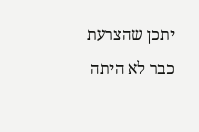יתכן שהצרעת כבר לא היתה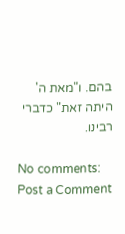בהם. ו"מאת ה' היתה זאת" כדברי רבינו.

No comments:
Post a Comment